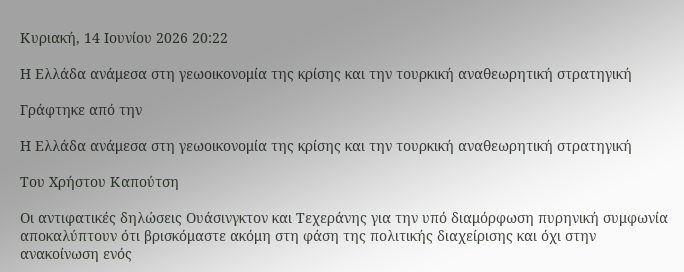Κυριακή, 14 Ιουνίου 2026 20:22

Η Ελλάδα ανάμεσα στη γεωοικονομία της κρίσης και την τουρκική αναθεωρητική στρατηγική

Γράφτηκε από την

Η Ελλάδα ανάμεσα στη γεωοικονομία της κρίσης και την τουρκική αναθεωρητική στρατηγική

Του Χρήστου Καπούτση

Οι αντιφατικές δηλώσεις Ουάσινγκτον και Τεχεράνης για την υπό διαμόρφωση πυρηνική συμφωνία αποκαλύπτουν ότι βρισκόμαστε ακόμη στη φάση της πολιτικής διαχείρισης και όχι στην ανακοίνωση ενός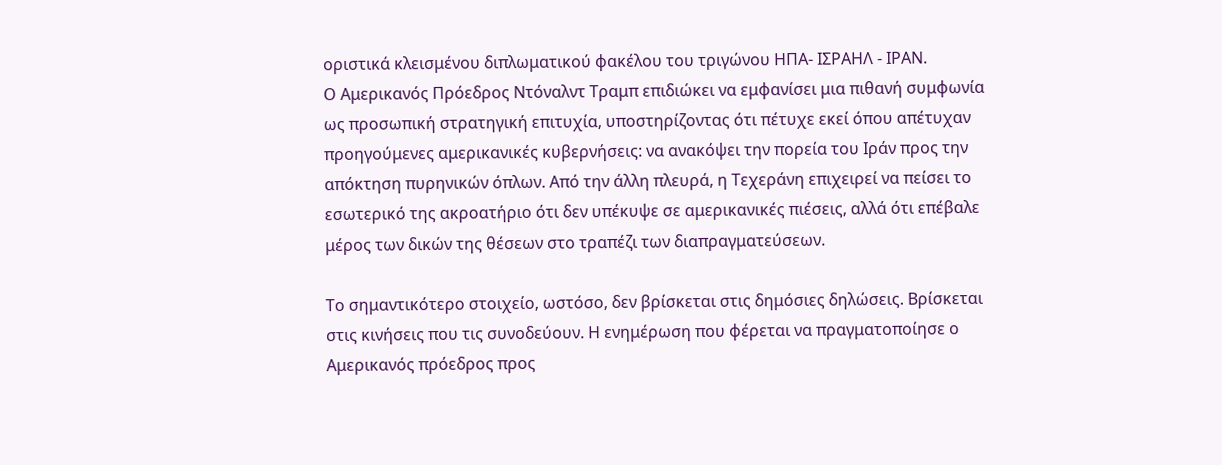οριστικά κλεισμένου διπλωματικού φακέλου του τριγώνου ΗΠΑ- ΙΣΡΑΗΛ - ΙΡΑΝ.
Ο Αμερικανός Πρόεδρος Ντόναλντ Τραμπ επιδιώκει να εμφανίσει μια πιθανή συμφωνία ως προσωπική στρατηγική επιτυχία, υποστηρίζοντας ότι πέτυχε εκεί όπου απέτυχαν προηγούμενες αμερικανικές κυβερνήσεις: να ανακόψει την πορεία του Ιράν προς την απόκτηση πυρηνικών όπλων. Από την άλλη πλευρά, η Τεχεράνη επιχειρεί να πείσει το εσωτερικό της ακροατήριο ότι δεν υπέκυψε σε αμερικανικές πιέσεις, αλλά ότι επέβαλε μέρος των δικών της θέσεων στο τραπέζι των διαπραγματεύσεων.

Το σημαντικότερο στοιχείο, ωστόσο, δεν βρίσκεται στις δημόσιες δηλώσεις. Βρίσκεται στις κινήσεις που τις συνοδεύουν. Η ενημέρωση που φέρεται να πραγματοποίησε ο Αμερικανός πρόεδρος προς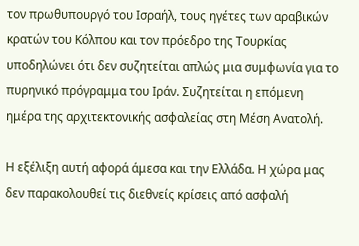τον πρωθυπουργό του Ισραήλ, τους ηγέτες των αραβικών κρατών του Κόλπου και τον πρόεδρο της Τουρκίας υποδηλώνει ότι δεν συζητείται απλώς μια συμφωνία για το πυρηνικό πρόγραμμα του Ιράν. Συζητείται η επόμενη ημέρα της αρχιτεκτονικής ασφαλείας στη Μέση Ανατολή.

Η εξέλιξη αυτή αφορά άμεσα και την Ελλάδα. Η χώρα μας δεν παρακολουθεί τις διεθνείς κρίσεις από ασφαλή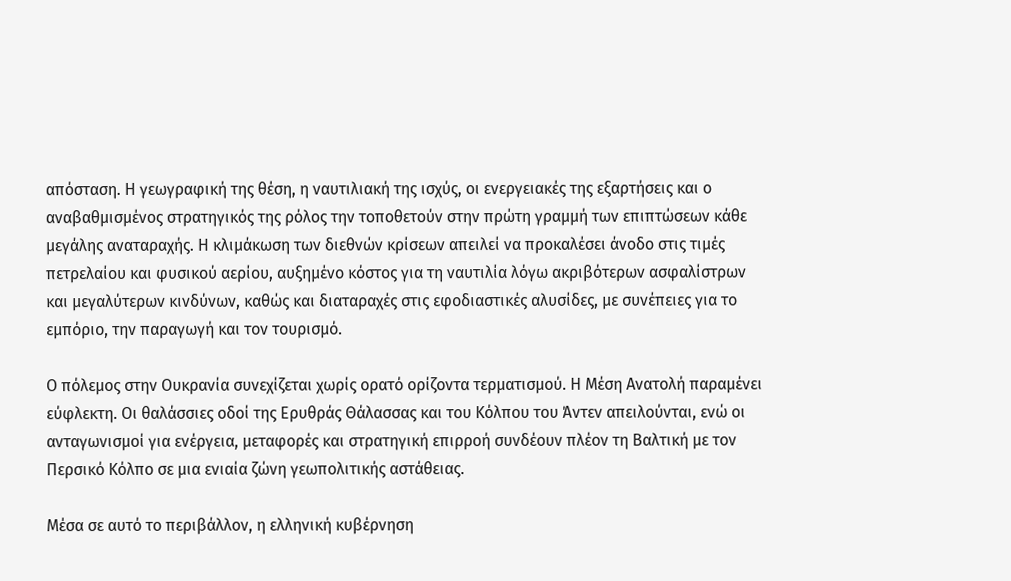απόσταση. Η γεωγραφική της θέση, η ναυτιλιακή της ισχύς, οι ενεργειακές της εξαρτήσεις και ο αναβαθμισμένος στρατηγικός της ρόλος την τοποθετούν στην πρώτη γραμμή των επιπτώσεων κάθε μεγάλης αναταραχής. Η κλιμάκωση των διεθνών κρίσεων απειλεί να προκαλέσει άνοδο στις τιμές πετρελαίου και φυσικού αερίου, αυξημένο κόστος για τη ναυτιλία λόγω ακριβότερων ασφαλίστρων και μεγαλύτερων κινδύνων, καθώς και διαταραχές στις εφοδιαστικές αλυσίδες, με συνέπειες για το εμπόριο, την παραγωγή και τον τουρισμό.

Ο πόλεμος στην Ουκρανία συνεχίζεται χωρίς ορατό ορίζοντα τερματισμού. Η Μέση Ανατολή παραμένει εύφλεκτη. Οι θαλάσσιες οδοί της Ερυθράς Θάλασσας και του Κόλπου του Άντεν απειλούνται, ενώ οι ανταγωνισμοί για ενέργεια, μεταφορές και στρατηγική επιρροή συνδέουν πλέον τη Βαλτική με τον Περσικό Κόλπο σε μια ενιαία ζώνη γεωπολιτικής αστάθειας.

Μέσα σε αυτό το περιβάλλον, η ελληνική κυβέρνηση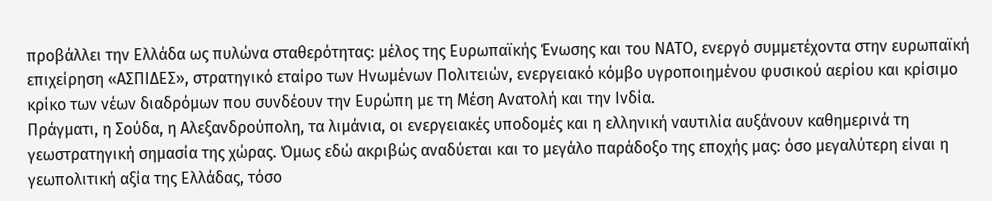προβάλλει την Ελλάδα ως πυλώνα σταθερότητας: μέλος της Ευρωπαϊκής Ένωσης και του ΝΑΤΟ, ενεργό συμμετέχοντα στην ευρωπαϊκή επιχείρηση «ΑΣΠΙΔΕΣ», στρατηγικό εταίρο των Ηνωμένων Πολιτειών, ενεργειακό κόμβο υγροποιημένου φυσικού αερίου και κρίσιμο κρίκο των νέων διαδρόμων που συνδέουν την Ευρώπη με τη Μέση Ανατολή και την Ινδία.
Πράγματι, η Σούδα, η Αλεξανδρούπολη, τα λιμάνια, οι ενεργειακές υποδομές και η ελληνική ναυτιλία αυξάνουν καθημερινά τη γεωστρατηγική σημασία της χώρας. Όμως εδώ ακριβώς αναδύεται και το μεγάλο παράδοξο της εποχής μας: όσο μεγαλύτερη είναι η γεωπολιτική αξία της Ελλάδας, τόσο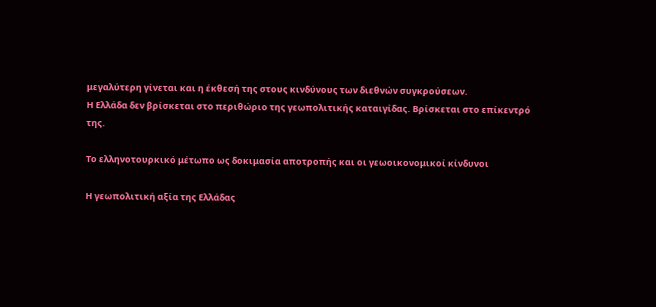μεγαλύτερη γίνεται και η έκθεσή της στους κινδύνους των διεθνών συγκρούσεων.
Η Ελλάδα δεν βρίσκεται στο περιθώριο της γεωπολιτικής καταιγίδας. Βρίσκεται στο επίκεντρό της.

Το ελληνοτουρκικό μέτωπο ως δοκιμασία αποτροπής και οι γεωοικονομικοί κίνδυνοι

Η γεωπολιτική αξία της Ελλάδας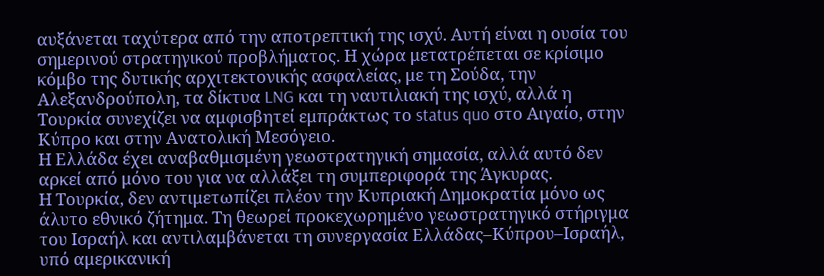αυξάνεται ταχύτερα από την αποτρεπτική της ισχύ. Αυτή είναι η ουσία του σημερινού στρατηγικού προβλήματος. Η χώρα μετατρέπεται σε κρίσιμο κόμβο της δυτικής αρχιτεκτονικής ασφαλείας, με τη Σούδα, την Αλεξανδρούπολη, τα δίκτυα LNG και τη ναυτιλιακή της ισχύ, αλλά η Τουρκία συνεχίζει να αμφισβητεί εμπράκτως το status quo στο Αιγαίο, στην Κύπρο και στην Ανατολική Μεσόγειο.
Η Ελλάδα έχει αναβαθμισμένη γεωστρατηγική σημασία, αλλά αυτό δεν αρκεί από μόνο του για να αλλάξει τη συμπεριφορά της Άγκυρας.
Η Τουρκία, δεν αντιμετωπίζει πλέον την Κυπριακή Δημοκρατία μόνο ως άλυτο εθνικό ζήτημα. Τη θεωρεί προκεχωρημένο γεωστρατηγικό στήριγμα του Ισραήλ και αντιλαμβάνεται τη συνεργασία Ελλάδας–Κύπρου–Ισραήλ, υπό αμερικανική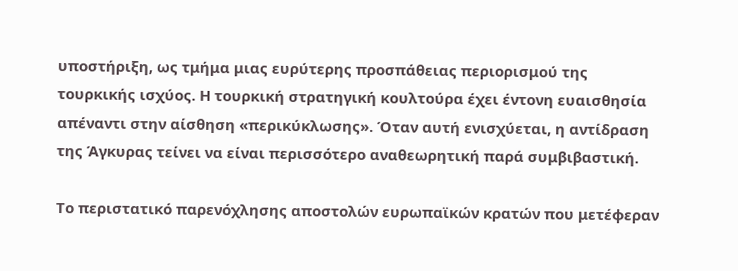υποστήριξη, ως τμήμα μιας ευρύτερης προσπάθειας περιορισμού της τουρκικής ισχύος. Η τουρκική στρατηγική κουλτούρα έχει έντονη ευαισθησία απέναντι στην αίσθηση «περικύκλωσης». Όταν αυτή ενισχύεται, η αντίδραση της Άγκυρας τείνει να είναι περισσότερο αναθεωρητική παρά συμβιβαστική.

Το περιστατικό παρενόχλησης αποστολών ευρωπαϊκών κρατών που μετέφεραν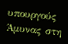υπουργούς Άμυνας στη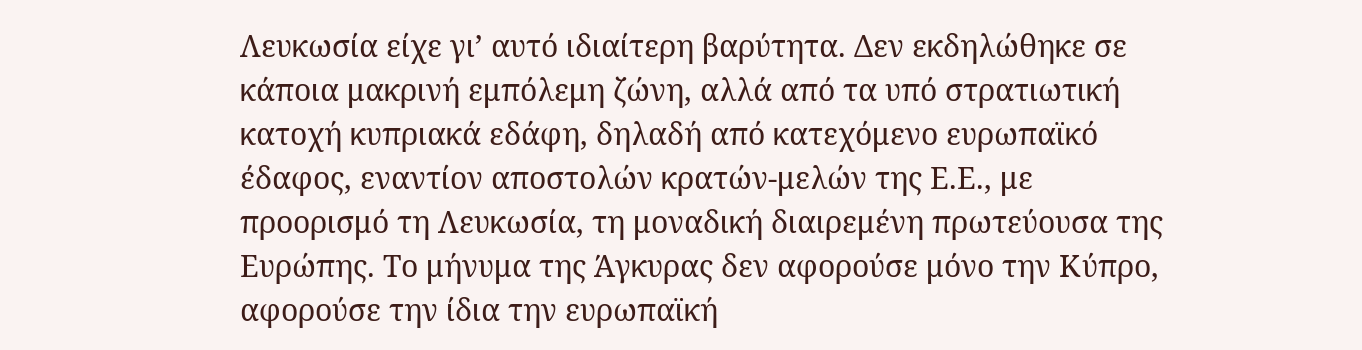Λευκωσία είχε γι’ αυτό ιδιαίτερη βαρύτητα. Δεν εκδηλώθηκε σε κάποια μακρινή εμπόλεμη ζώνη, αλλά από τα υπό στρατιωτική κατοχή κυπριακά εδάφη, δηλαδή από κατεχόμενο ευρωπαϊκό έδαφος, εναντίον αποστολών κρατών-μελών της Ε.Ε., με προορισμό τη Λευκωσία, τη μοναδική διαιρεμένη πρωτεύουσα της Ευρώπης. Το μήνυμα της Άγκυρας δεν αφορούσε μόνο την Κύπρο, αφορούσε την ίδια την ευρωπαϊκή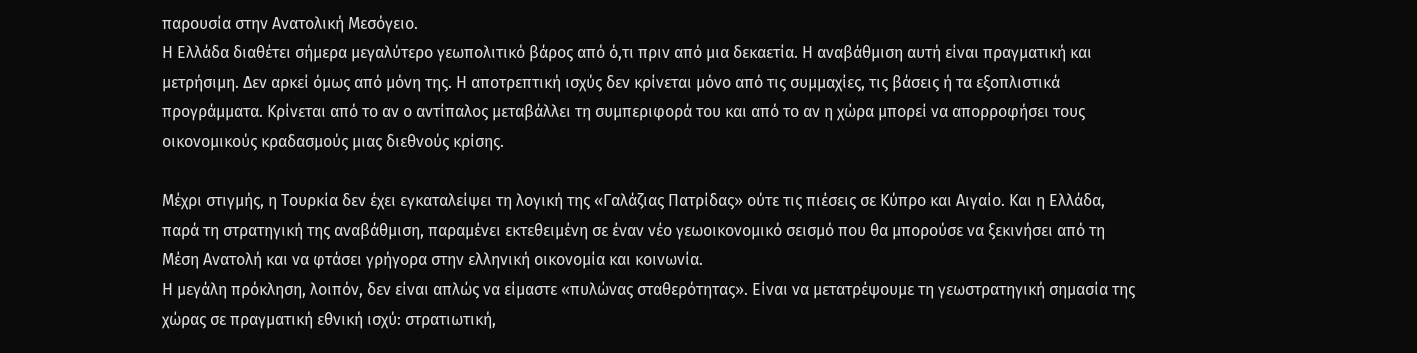παρουσία στην Ανατολική Μεσόγειο.
Η Ελλάδα διαθέτει σήμερα μεγαλύτερο γεωπολιτικό βάρος από ό,τι πριν από μια δεκαετία. Η αναβάθμιση αυτή είναι πραγματική και μετρήσιμη. Δεν αρκεί όμως από μόνη της. Η αποτρεπτική ισχύς δεν κρίνεται μόνο από τις συμμαχίες, τις βάσεις ή τα εξοπλιστικά προγράμματα. Κρίνεται από το αν ο αντίπαλος μεταβάλλει τη συμπεριφορά του και από το αν η χώρα μπορεί να απορροφήσει τους οικονομικούς κραδασμούς μιας διεθνούς κρίσης.

Μέχρι στιγμής, η Τουρκία δεν έχει εγκαταλείψει τη λογική της «Γαλάζιας Πατρίδας» ούτε τις πιέσεις σε Κύπρο και Αιγαίο. Και η Ελλάδα, παρά τη στρατηγική της αναβάθμιση, παραμένει εκτεθειμένη σε έναν νέο γεωοικονομικό σεισμό που θα μπορούσε να ξεκινήσει από τη Μέση Ανατολή και να φτάσει γρήγορα στην ελληνική οικονομία και κοινωνία.
Η μεγάλη πρόκληση, λοιπόν, δεν είναι απλώς να είμαστε «πυλώνας σταθερότητας». Είναι να μετατρέψουμε τη γεωστρατηγική σημασία της χώρας σε πραγματική εθνική ισχύ: στρατιωτική,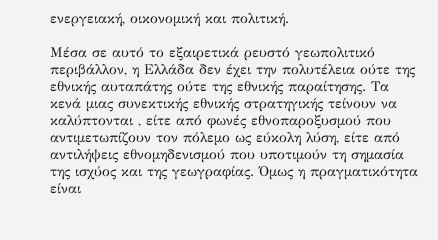ενεργειακή, οικονομική και πολιτική.

Μέσα σε αυτό το εξαιρετικά ρευστό γεωπολιτικό περιβάλλον, η Ελλάδα δεν έχει την πολυτέλεια ούτε της εθνικής αυταπάτης ούτε της εθνικής παραίτησης. Τα κενά μιας συνεκτικής εθνικής στρατηγικής τείνουν να καλύπτονται , είτε από φωνές εθνοπαροξυσμού που αντιμετωπίζουν τον πόλεμο ως εύκολη λύση, είτε από αντιλήψεις εθνομηδενισμού που υποτιμούν τη σημασία της ισχύος και της γεωγραφίας. Όμως η πραγματικότητα είναι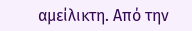αμείλικτη. Από την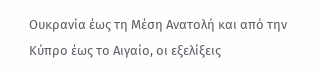Ουκρανία έως τη Μέση Ανατολή και από την Κύπρο έως το Αιγαίο, οι εξελίξεις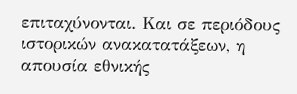επιταχύνονται. Και σε περιόδους ιστορικών ανακατατάξεων, η απουσία εθνικής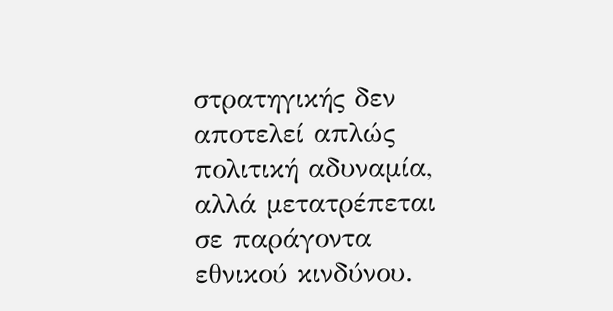στρατηγικής δεν αποτελεί απλώς πολιτική αδυναμία, αλλά μετατρέπεται σε παράγοντα εθνικού κινδύνου.